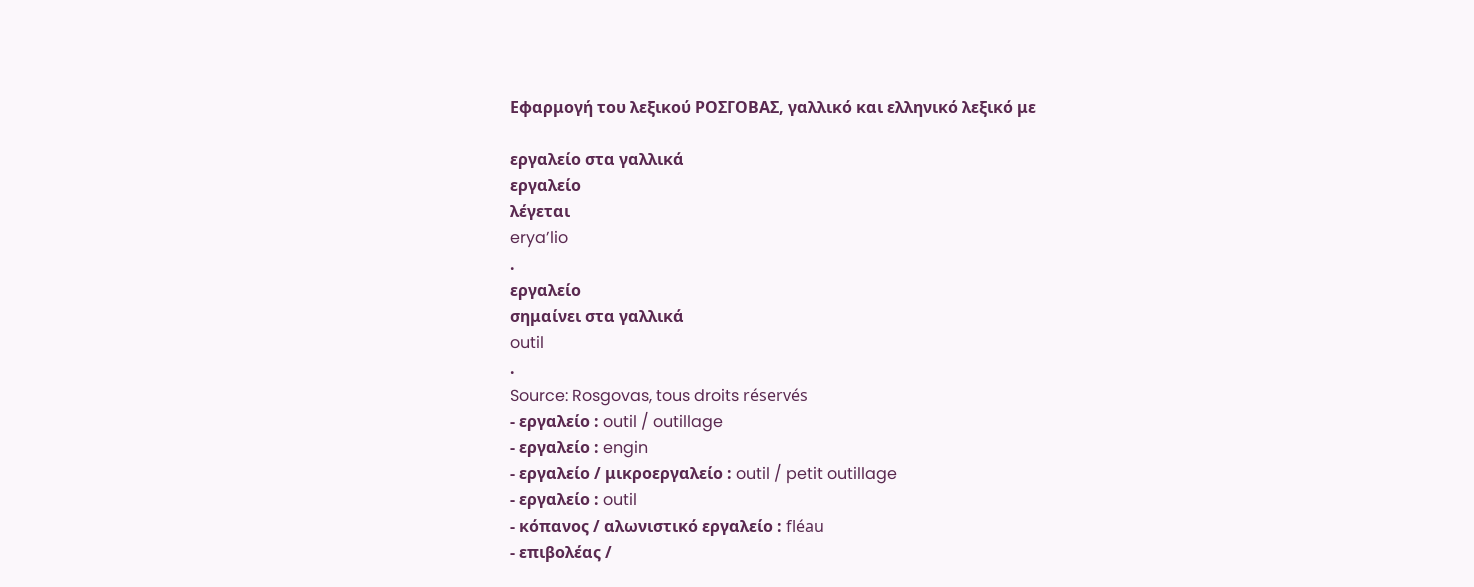Εφαρμογή του λεξικού ΡΟΣΓΟΒΑΣ, γαλλικό και ελληνικό λεξικό με

εργαλείο στα γαλλικά
εργαλείο
λέγεται
erya’lio
.
εργαλείο
σημαίνει στα γαλλικά
outil
.
Source: Rosgovas, tous droits réservés
- εργαλείο : outil / outillage
- εργαλείο : engin
- εργαλείο / μικροεργαλείο : outil / petit outillage
- εργαλείο : outil
- κόπανος / αλωνιστικό εργαλείο : fléau
- επιβολέας /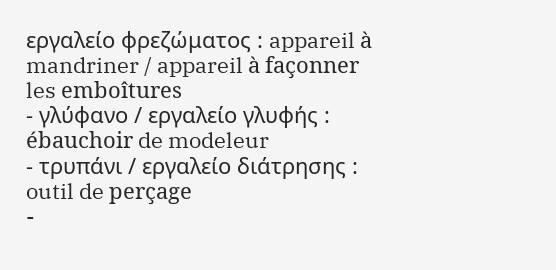εργαλείο φρεζώματος : appareil à mandriner / appareil à façonner les emboîtures
- γλύφανο / εργαλείο γλυφής : ébauchoir de modeleur
- τρυπάνι / εργαλείο διάτρησης : outil de perçage
-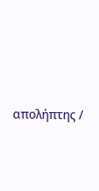απολήπτης /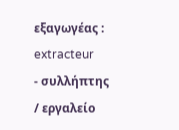εξαγωγέας : extracteur
- συλλήπτης / εργαλείο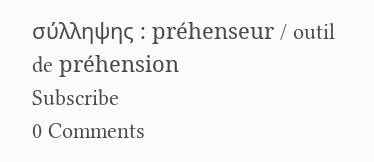σύλληψης : préhenseur / outil de préhension
Subscribe
0 Comments